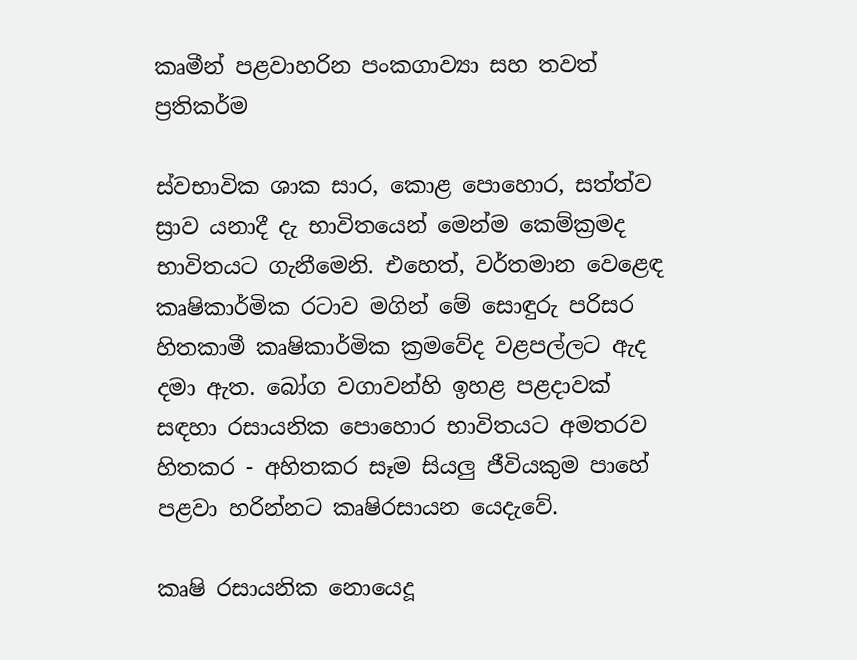කෘමීන් පළවාහරින පංකගාව්‍යා සහ තවත් ප්‍රතිකර්ම

ස්‌වභාවික ශාක සාර, කොළ පොහොර, සත්ත්ව ස්‍රාව යනාදී දැ භාවිතයෙන් මෙන්ම කෙම්ක්‍රමද භාවිතයට ගැනීමෙනි. එහෙත්, වර්තමාන වෙළෙඳ කෘෂිකාර්මික රටාව මගින් මේ සොඳුරු පරිසර හිතකාමී කෘෂිකාර්මික ක්‍රමවේද වළපල්ලට ඇද දමා ඇත. බෝග වගාවන්හි ඉහළ පළදාවක්‌ සඳහා රසායනික පොහොර භාවිතයට අමතරව හිතකර - අහිතකර සෑම සියලු ජීවියකුම පාහේ පළවා හරින්නට කෘෂිරසායන යෙදැවේ.

කෘෂි රසායනික නොයෙදූ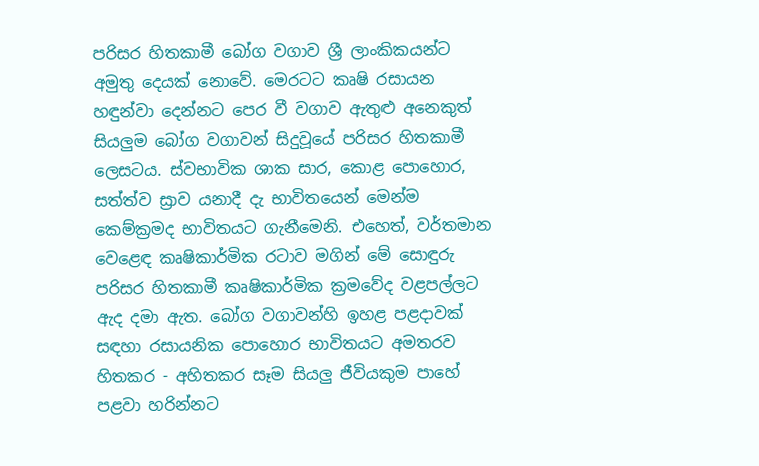පරිසර හිතකාමී බෝග වගාව ශ්‍රී ලාංකිකයන්ට අමුතු දෙයක්‌ නොවේ. මෙරටට කෘෂි රසායන හඳුන්වා දෙන්නට පෙර වී වගාව ඇතුළු අනෙකුත් සියලුම බෝග වගාවන් සිදුවූයේ පරිසර හිතකාමී ලෙසටය. ස්‌වභාවික ශාක සාර, කොළ පොහොර, සත්ත්ව ස්‍රාව යනාදී දැ භාවිතයෙන් මෙන්ම කෙම්ක්‍රමද භාවිතයට ගැනීමෙනි. එහෙත්, වර්තමාන වෙළෙඳ කෘෂිකාර්මික රටාව මගින් මේ සොඳුරු පරිසර හිතකාමී කෘෂිකාර්මික ක්‍රමවේද වළපල්ලට ඇද දමා ඇත. බෝග වගාවන්හි ඉහළ පළදාවක්‌ සඳහා රසායනික පොහොර භාවිතයට අමතරව හිතකර - අහිතකර සෑම සියලු ජීවියකුම පාහේ පළවා හරින්නට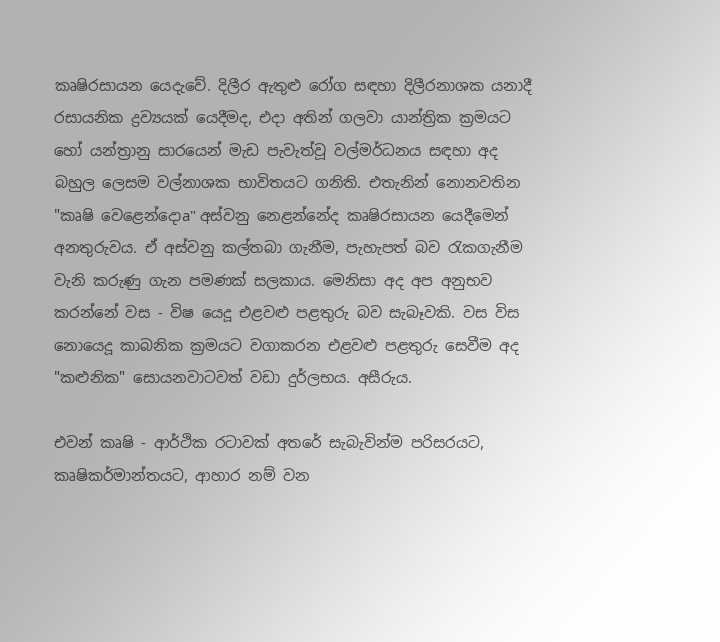කෘෂිරසායන යෙදැවේ. දිලීර ඇතුළු රෝග සඳහා දිලීරනාශක යනාදී රසායනික ද්‍රව්‍යයක්‌ යෙදීමද, එදා අතින් ගලවා යාන්ත්‍රික ක්‍රමයට හෝ යන්ත්‍රානු සාරයෙන් මැඩ පැවැත්වූ වල්මර්ධනය සඳහා අද බහුල ලෙසම වල්නාශක භාවිතයට ගනිති. එතැනින් නොනවතින "කෘෂි වෙළෙන්දොa" අස්‌වනු නෙළන්නේද කෘෂිරසායන යෙදීමෙන් අනතුරුවය. ඒ අස්‌වනු කල්තබා ගැනීම, පැහැපත් බව රැකගැනීම වැනි කරුණු ගැන පමණක්‌ සලකාය. මෙනිසා අද අප අනුභව කරන්නේ වස - විෂ යෙදූ එළවළු පළතුරු බව සැබෑවකි. වස විස නොයෙදූ කාබනික ක්‍රමයට වගාකරන එළවළු පළතුරු සෙවීම අද "කළුනික" සොයනවාටවත් වඩා දුර්ලභය. අසීරුය.

එවන් කෘෂි - ආර්ථික රටාවක්‌ අතරේ සැබැවින්ම පරිසරයට, කෘෂිකර්මාන්තයට, ආහාර නම් වන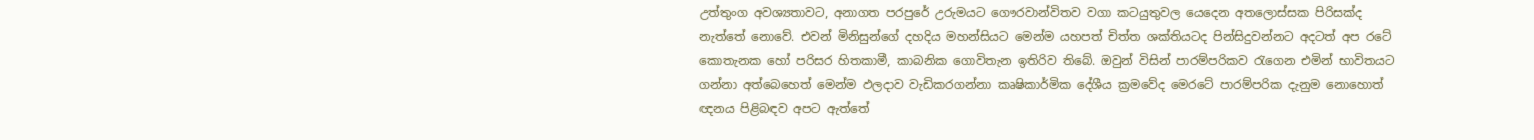උත්තුංග අවශ්‍යතාවට, අනාගත පරපුරේ උරුමයට ගෞරවාන්විතව වගා කටයුතුවල යෙදෙන අතලොස්‌සක පිරිසක්‌ද නැත්තේ නොවේ. එවන් මිනිසුන්ගේ දහදිය මහන්සියට මෙන්ම යහපත් චිත්ත ශක්‌තියටද පින්සිදුවන්නට අදටත් අප රටේ කොතැනක හෝ පරිසර හිතකාමී, කාබනික ගොවිතැන ඉතිරිව තිබේ. ඔවුන් විසින් පාරම්පරිකව රැගෙන එමින් භාවිතයට ගන්නා අත්බෙහෙත් මෙන්ම ඵලදාව වැඩිකරගන්නා කෘෂිකාර්මික දේශීය ක්‍රමවේද මෙරටේ පාරම්පරික දැනුම නොහොත් ඥනය පිළිබඳව අපට ඇත්තේ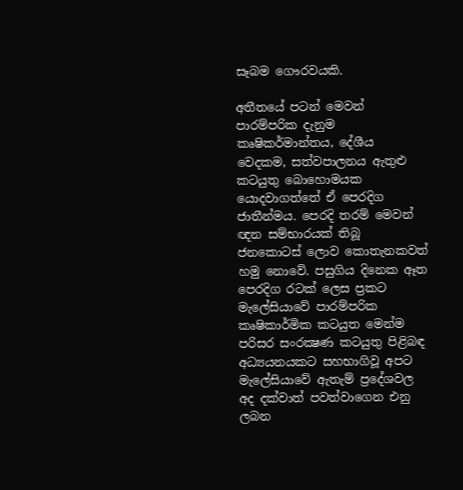සෑබම ගෞරවයකි.

අතීතයේ පටන් මෙවන් පාරම්පරික දැනුම කෘෂිකර්මාන්තය, දේශීය වෙදකම, සත්වපාලනය ඇතුළු කටයුතු බොහොමයක යොදවාගත්තේ ඒ පෙරදිග ජාතීන්මය. පෙරදි තරම් මෙවන් ඥන සම්භාරයක්‌ තිබූ ජනකොටස්‌ ලොව කොතැනකවත් හමු නොවේ. පසුගිය දිනෙක ඈත පෙරදිග රටක්‌ ලෙස ප්‍රකට මැලේසියාවේ පාරම්පරික කෘෂිකාර්මික කටයුත මෙන්ම පරිසර සංරක්‍ෂණ කටයුතු පිළිබඳ අධ්‍යයනයකට සහභාගිවූ අපට මැලේසියාවේ ඇතැම් ප්‍රදේශවල අද දක්‌වාත් පවත්වාගෙන එනු ලබන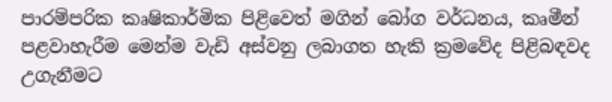පාරම්පරික කෘෂිකාර්මික පිළිවෙත් මගින් බෝග වර්ධනය, කෘමීන් පළවාහැරීම මෙන්ම වැඩි අස්‌වනු ලබාගත හැකි ක්‍රමවේද පිළිබඳවද උගැනීමට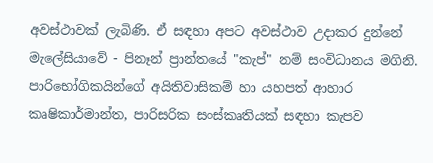අවස්‌ථාවක්‌ ලැබිණි. ඒ සඳහා අපට අවස්‌ථාව උදාකර දුන්නේ මැලේසියාවේ - පිනෑන් ප්‍රාන්තයේ "කැප්" නම් සංවිධානය මගිනි. පාරිභෝගිකයින්ගේ අයිතිවාසිකම් හා යහපත් ආහාර කෘෂිකාර්මාන්ත, පාරිසරික සංස්‌කෘතියක්‌ සඳහා කැපව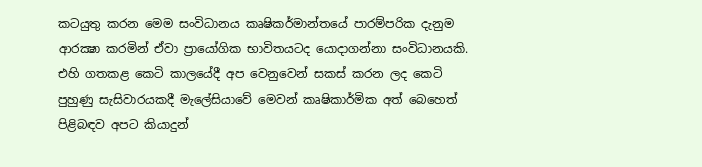කටයුතු කරන මෙම සංවිධානය කෘෂිකර්මාන්තයේ පාරම්පරික දැනුම ආරක්‍ෂා කරමින් ඒවා ප්‍රායෝගික භාවිතයටද යොදාගන්නා සංවිධානයකි. එහි ගතකළ කෙටි කාලයේදී අප වෙනුවෙන් සකස්‌ කරන ලද කෙටි පුහුණු සැසිවාරයකදී මැලේසියාවේ මෙවන් කෘෂිකාර්මික අත් බෙහෙත් පිළිබඳව අපට කියාදුන්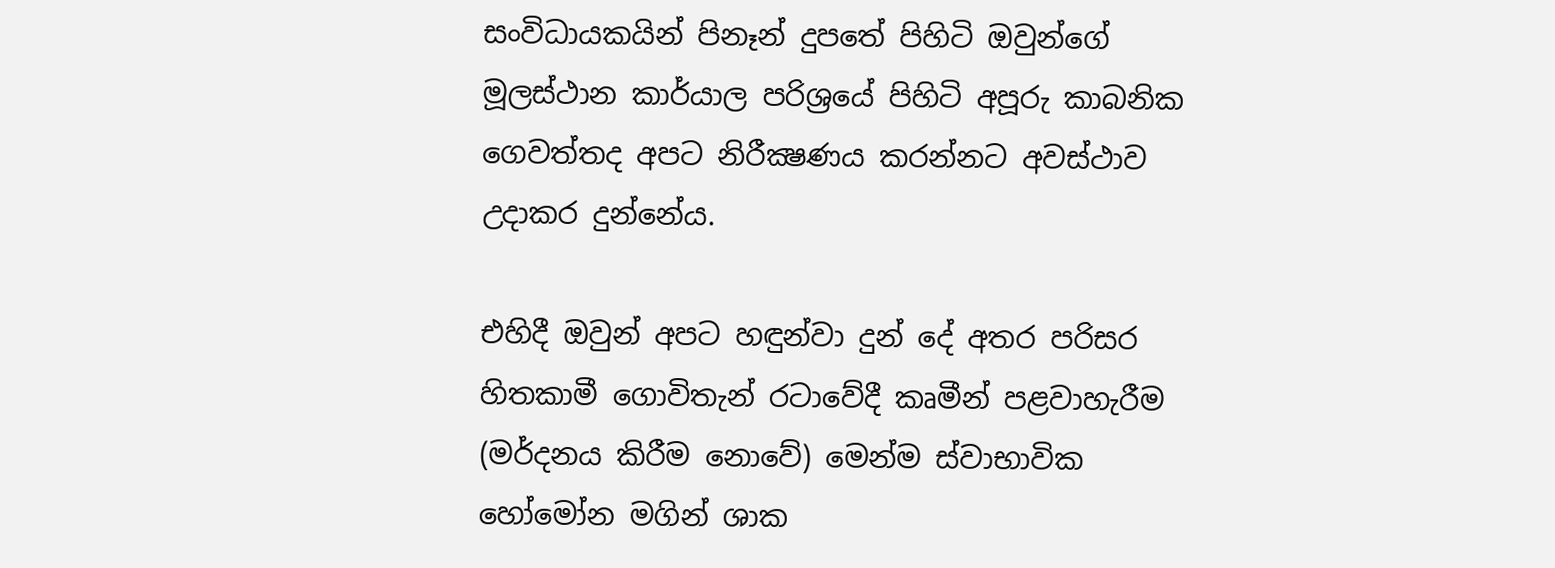සංවිධායකයින් පිනෑන් දුපතේ පිහිටි ඔවුන්ගේ මූලස්‌ථාන කාර්යාල පරිශ්‍රයේ පිහිටි අපූරු කාබනික ගෙවත්තද අපට නිරීක්‍ෂණය කරන්නට අවස්‌ථාව උදාකර දුන්නේය.

එහිදී ඔවුන් අපට හඳුන්වා දුන් දේ අතර පරිසර හිතකාමී ගොවිතැන් රටාවේදී කෘමීන් පළවාහැරීම (මර්දනය කිරීම නොවේ) මෙන්ම ස්‌වාභාවික හෝමෝන මගින් ශාක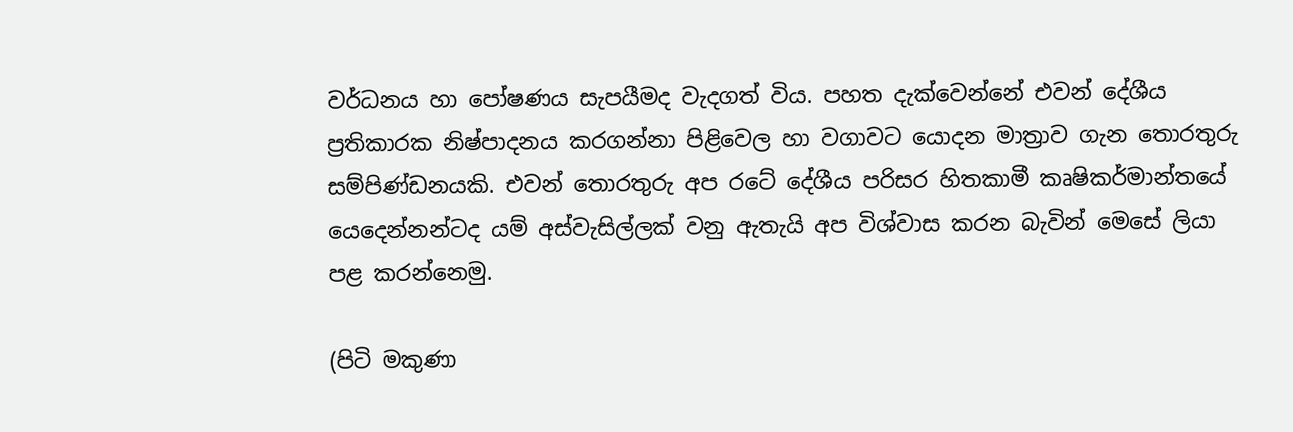වර්ධනය හා පෝෂණය සැපයීමද වැදගත් විය. පහත දැක්‌වෙන්නේ එවන් දේශීය ප්‍රතිකාරක නිෂ්පාදනය කරගන්නා පිළිවෙල හා වගාවට යොදන මාත්‍රාව ගැන තොරතුරු සම්පිණ්‌ඩනයකි. එවන් තොරතුරු අප රටේ දේශීය පරිසර හිතකාමී කෘෂිකර්මාන්තයේ යෙදෙන්නන්ටද යම් අස්‌වැසිල්ලක්‌ වනු ඇතැයි අප විශ්වාස කරන බැවින් මෙසේ ලියා පළ කරන්නෙමු.

(පිටි මකුණා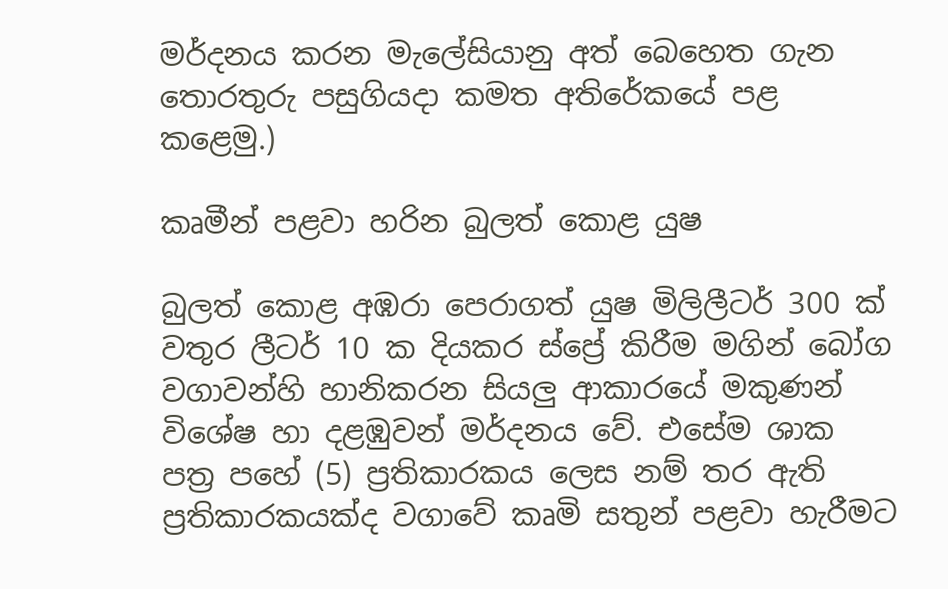මර්දනය කරන මැලේසියානු අත් බෙහෙත ගැන තොරතුරු පසුගියදා කමත අතිරේකයේ පළ කළෙමු.)

කෘමීන් පළවා හරින බුලත් කොළ යුෂ

බුලත් කොළ අඹරා පෙරාගත් යුෂ මිලිලීටර් 300 ක්‌ වතුර ලීටර් 10 ක දියකර ස්‌ප්‍රේ කිරීම මගින් බෝග වගාවන්හි හානිකරන සියලු ආකාරයේ මකුණන් විශේෂ හා දළඹුවන් මර්දනය වේ. එසේම ශාක පත්‍ර පහේ (5) ප්‍රතිකාරකය ලෙස නම් තර ඇති ප්‍රතිකාරකයක්‌ද වගාවේ කෘමි සතුන් පළවා හැරීමට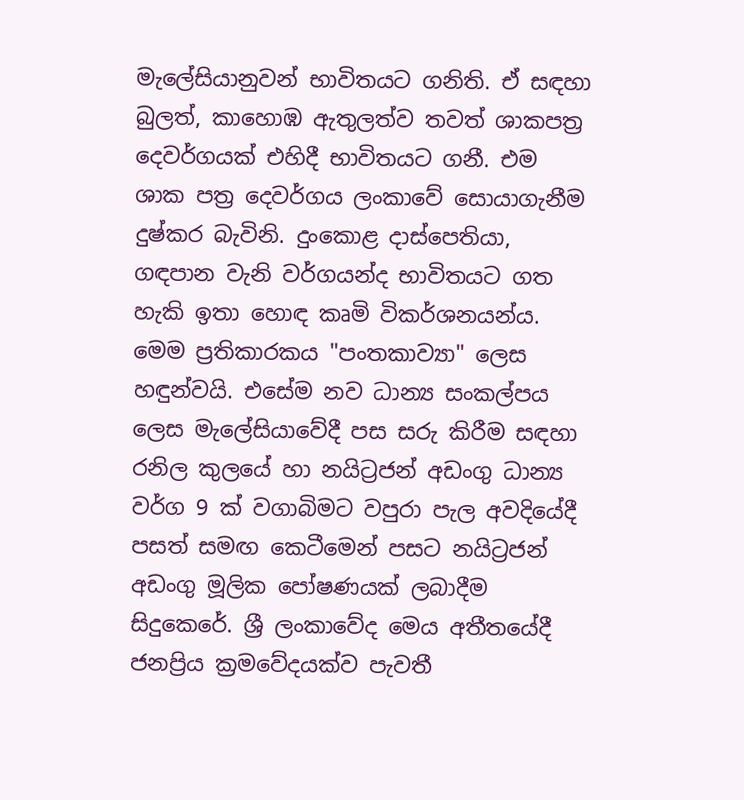මැලේසියානුවන් භාවිතයට ගනිති. ඒ සඳහා බුලත්, කාහොඹ ඇතුලත්ව තවත් ශාකපත්‍ර දෙවර්ගයක්‌ එහිදී භාවිතයට ගනී. එම ශාක පත්‍ර දෙවර්ගය ලංකාවේ සොයාගැනීම දුෂ්කර බැවිනි. දුංකොළ දාස්‌පෙතියා, ගඳපාන වැනි වර්ගයන්ද භාවිතයට ගත හැකි ඉතා හොඳ කෘමි විකර්ශනයන්ය. මෙම ප්‍රතිකාරකය "පංතකාව්‍යා" ලෙස හඳුන්වයි. එසේම නව ධාන්‍ය සංකල්පය ලෙස මැලේසියාවේදී පස සරු කිරීම සඳහා රනිල කුලයේ හා නයිට්‍රජන් අඩංගු ධාන්‍ය වර්ග 9 ක්‌ වගාබිමට වපුරා පැල අවදියේදී පසත් සමඟ කෙටීමෙන් පසට නයිට්‍රජන් අඩංගු මූලික පෝෂණයක්‌ ලබාදීම සිදුකෙරේ. ශ්‍රී ලංකාවේද මෙය අතීතයේදී ජනප්‍රිය ක්‍රමවේදයක්‌ව පැවතී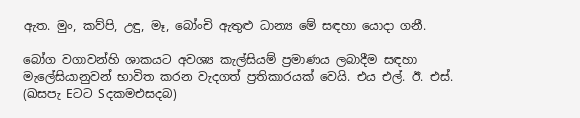ඇත. මුං, කව්පි, උඳු, මෑ, බෝංචි ඇතුළු ධාන්‍ය මේ සඳහා යොදා ගනී.

බෝග වගාවන්හි ශාකයට අවශ්‍ය කැල්සියම් ප්‍රමාණය ලබාදීම සඳහා මැලේසියානුවන් භාවිත කරන වැදගත් ප්‍රතිකාරයක්‌ වෙයි. එය එල්. ඊ. එස්‌. (ඛසපැ Eටට Sදකමඑසදබ)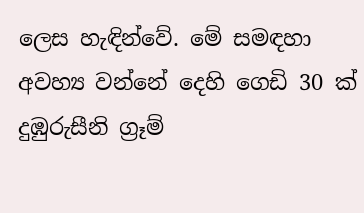ලෙස හැඳින්වේ. මේ සමඳහා අවහ්‍ය වන්නේ දෙහි ගෙඩි 30 ක්‌ දුඹුරුසීනි ග්‍රෑම්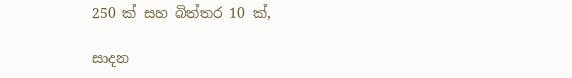250 ක්‌ සහ බිත්තර 10 ක්‌,

සාදන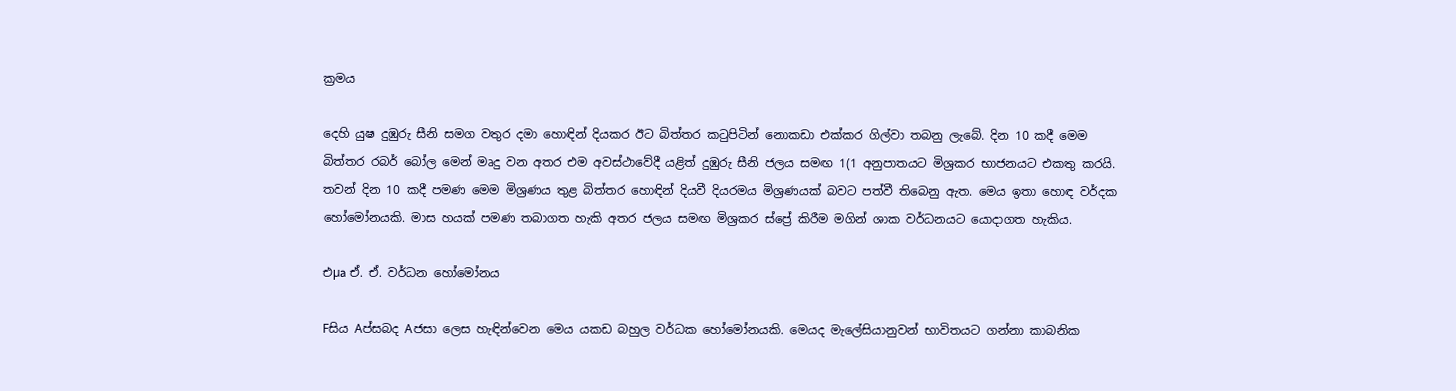ක්‍රමය

දෙහි යුෂ දුඹුරු සීනි සමග වතුර දමා හොඳින් දියකර ඊට බිත්තර කටුපිටින් නොකඩා එක්‌කර ගිල්වා තබනු ලැබේ. දින 10 කදී මෙම බිත්තර රබර් බෝල මෙන් මෘදු වන අතර එම අවස්‌ථාවේදී යළිත් දුඹුරු සීනි ජලය සමඟ 1(1 අනුපාතයට මිශ්‍රකර භාජනයට එකතු කරයි. තවන් දින 10 කදී පමණ මෙම මිශ්‍රණය තුළ බිත්තර හොඳින් දියවී දියරමය මිශ්‍රණයක්‌ බවට පත්වී තිබෙනු ඇත. මෙය ඉතා හොඳ වර්දක හෝමෝනයකි. මාස හයක්‌ පමණ තබාගත හැකි අතර ජලය සමඟ මිශ්‍රකර ස්‌ප්‍රේ කිරීම මගින් ශාක වර්ධනයට යොදාගත හැකිය.

එµa ඒ. ඒ. වර්ධන හෝමෝනය

Fසිය Aප්සබද Aජසා ලෙස හැඳින්වෙන මෙය යකඩ බහුල වර්ධක හෝමෝනයකි. මෙයද මැලේසියානුවන් භාවිතයට ගන්නා කාබනික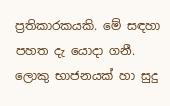ප්‍රතිකාරකයකි. මේ සඳහා පහත දැ යොදා ගනී. ලොකු භාජනයක්‌ හා සුදු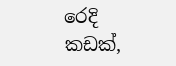රෙදි කඩක්‌,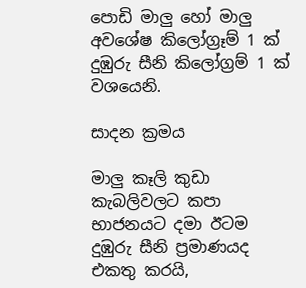පොඩි මාලු හෝ මාලු අවශේෂ කිලෝග්‍රෑම් 1 ක්‌ දුඹුරු සීනි කිලෝග්‍රම් 1 ක්‌ වශයෙනි.

සාදන ක්‍රමය

මාලු කෑලි කුඩා කැබලිවලට කපා භාජනයට දමා ඊටම දුඹුරු සීනි ප්‍රමාණයද එකතු කරයි,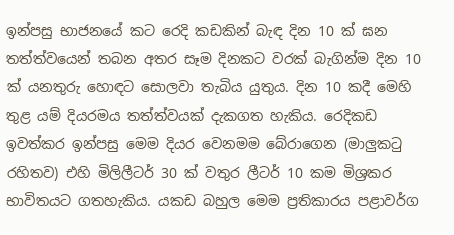ඉන්පසු භාජනයේ කට රෙදි කඩකින් බැඳ දින 10 ක්‌ ඝන තත්ත්වයෙන් තබන අතර සෑම දිනකට වරක්‌ බැගින්ම දින 10 ක්‌ යනතුරු හොඳට සොලවා තැබිය යුතුය. දින 10 කදී මෙහි තුළ යම් දියරමය තත්ත්වයක්‌ දැකගත හැකිය. රෙදිකඩ ඉවත්කර ඉන්පසු මෙම දියර වෙනමම බේරාගෙන (මාලුකටු රහිතව) එහි මිලිලීටර් 30 ක්‌ වතුර ලීටර් 10 කම මිශ්‍රකර භාවිතයට ගතහැකිය. යකඩ බහුල මෙම ප්‍රතිකාරය පළාවර්ග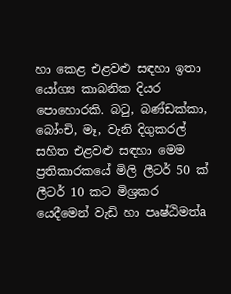හා කෙළ එළවළු සඳහා ඉතා යෝග්‍ය කාබනික දියර පොහොරකි. බටු, බණ්‌ඩක්‌කා, බෝංචි, මෑ, වැනි දිගුකරල් සහිත එළවළු සඳහා මෙම ප්‍රතිකාරකයේ මිලි ලීටර් 50 ක්‌ ලීටර් 10 කට මිශ්‍රකර යෙදීමෙන් වැඩි හා පෘෂ්ඨිමත්a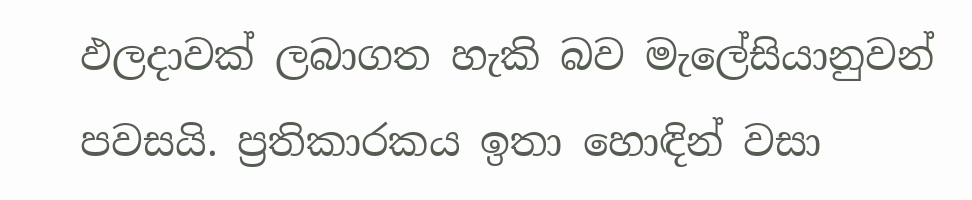ඵලදාවක්‌ ලබාගත හැකි බව මැලේසියානුවන් පවසයි. ප්‍රතිකාරකය ඉතා හොඳින් වසා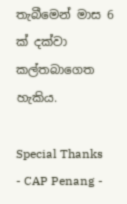තැබීමෙන් මාස 6 ක්‌ දක්‌වා කල්තබාගෙත හැකිය.

Special Thanks - CAP Penang -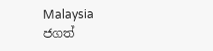Malaysia
ජගත්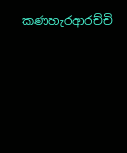කණහැරආරච්චි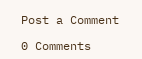Post a Comment

0 Comments